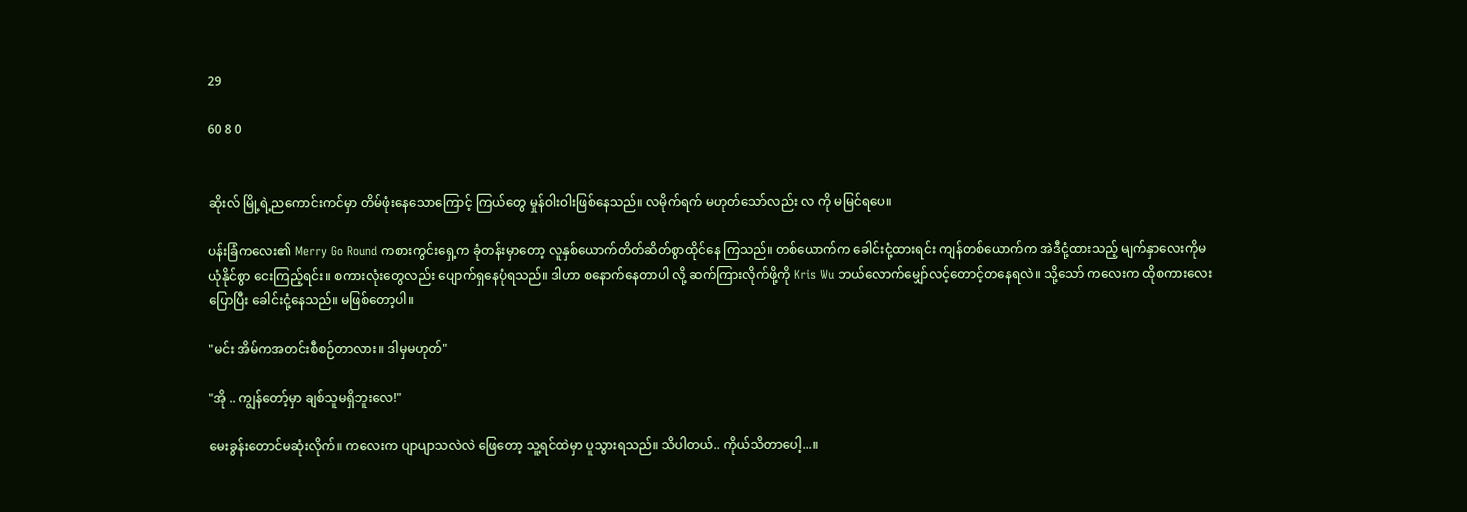29

60 8 0


ဆိုးလ် မြို့ရဲ့ညကောင်းကင်မှာ တိမ်ဖုံးနေသောကြောင့် ကြယ်တွေ မှုန်ဝါးဝါးဖြစ်နေသည်။ လမိုက်ရက် မဟုတ်သော်လည်း လ ကို မမြင်ရပေ။

ပန်းခြံကလေး၏ Merry Go Round ကစားကွင်းရှေ့က ခုံတန်းမှာတော့ လူနှစ်ယောက်တိတ်ဆိတ်စွာထိုင်နေ ကြသည်။ တစ်ယောက်က ခေါင်းငုံ့ထားရင်း ကျန်တစ်ယောက်က အဲဒီငုံ့ထားသည့် မျက်နှာလေးကိုမယုံနိုင်စွာ ငေးကြည့်ရင်း။ စကားလုံးတွေလည်း ပျောက်ရှနေပုံရသည်။ ဒါဟာ စနောက်နေတာပါ လို့ ဆက်ကြားလိုက်ဖို့ကို Kris Wu ဘယ်လောက်မျှော်လင့်တောင့်တနေရလဲ။ သို့သော် ကလေးက ထိုစကားလေးပြောပြီး ခေါင်းငုံ့နေသည်။ မဖြစ်တော့ပါ။

"မင်း အိမ်ကအတင်းစီစဉ်တာလား။ ဒါမှမဟုတ်"

"အို .. ကျွန်တော့်မှာ ချစ်သူမရှိဘူးလေ!"

မေးခွန်းတောင်မဆုံးလိုက်။ ကလေးက ပျာပျာသလဲလဲ ဖြေတော့ သူ့ရင်ထဲမှာ ပူသွားရသည်။ သိပါတယ်.. ကိုယ်သိတာပေါ့...။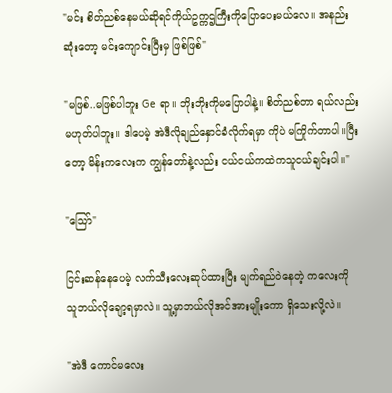"မင်း စိတ်ညစ်နေမယ်ဆိုရင်ကိုယ်ဥက္ကဌကြီးကိုပြောပေးမယ်လေ။ အနည်းဆုံးတော့ မင်းကျောင်းပြီးမှ ဖြစ်ဖြစ်"

"မဖြစ်..မဖြစ်ပါဘူး Ge ရာ။ ဘိုးဘိုးကိုမပြောပါနဲ့။ စိတ်ညစ်တာ ရယ်လည်းမဟုတ်ပါဘူး။ ဒါပေမဲ့ အဲဒီလိုချည်နှောင်ခံလိုက်ရမှာ ကိုပဲ မကြိုက်တာပါ။ပြီးတော့ မိန်းကလေးက ကျွန်တော်နဲ့လည်း ငယ်ငယ်ကထဲကသူငယ်ချင်းပါ။"

"သြော်"

ငြင်းဆန်နေပေမဲ့ လက်သီးလေးဆုပ်ထားပြီး မျက်ရည်ဝဲနေတဲ့ ကလေးကို သူဘယ်လိုချော့ရမှာလဲ။ သူ့မှာဘယ်လိုအင်အားမျိုးကော ရှိသေးလို့လဲ။

"အဲဒီ ကောင်မလေး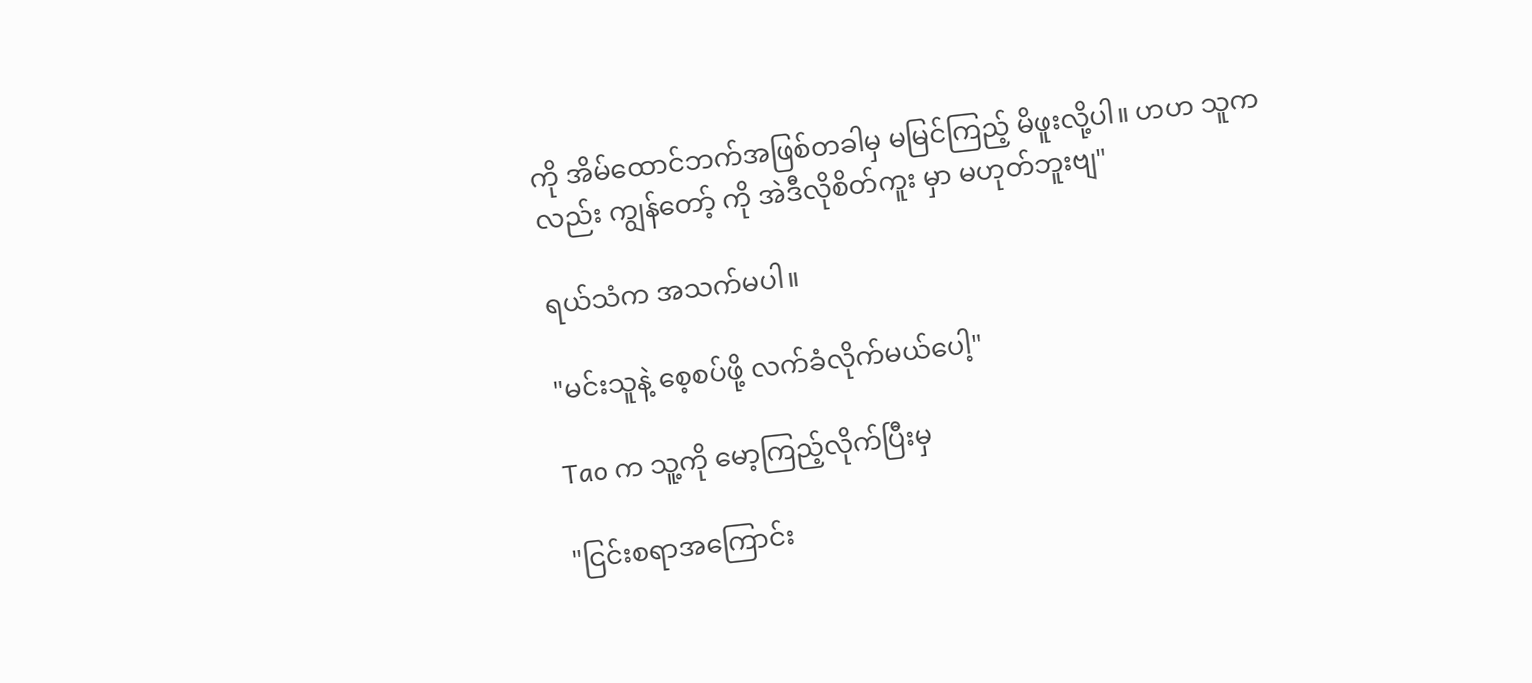ကို အိမ်ထောင်ဘက်အဖြစ်တခါမှ မမြင်ကြည့် မိဖူးလို့ပါ။ ဟဟ သူကလည်း ကျွန်တော့် ကို အဲဒီလိုစိတ်ကူး မှာ မဟုတ်ဘူးဗျ"

ရယ်သံက အသက်မပါ။

"မင်းသူနဲ့ စေ့စပ်ဖို့ လက်ခံလိုက်မယ်ပေါ့"

Tao က သူ့ကို မော့ကြည့်လိုက်ပြီးမှ

"ငြင်းစရာအကြောင်း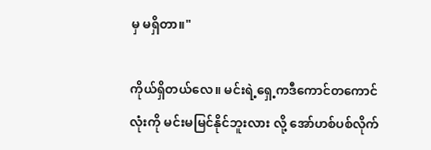မှ မရှိတာ။"

ကိုယ်ရှိတယ်လေ။ မင်းရဲ့ရှေ့ကဒီကောင်တကောင်လုံးကို မင်းမမြင်နိုင်ဘူးလား လို့ အော်ဟစ်ပစ်လိုက်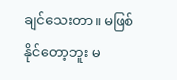ချင်သေးတာ။ မဖြစ်နိုင်တော့ဘူး မ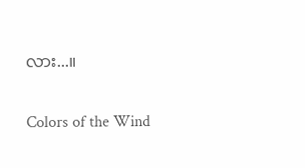လား...။

Colors of the Wind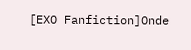[EXO Fanfiction]Onde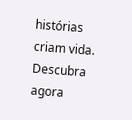histórias criam vida. Descubra agora